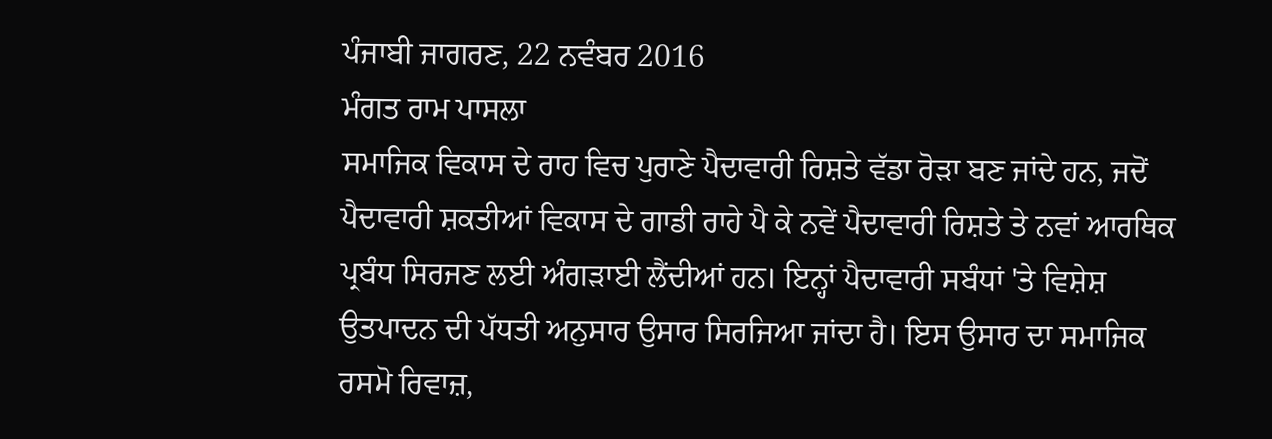ਪੰਜਾਬੀ ਜਾਗਰਣ, 22 ਨਵੰਬਰ 2016
ਮੰਗਤ ਰਾਮ ਪਾਸਲਾ
ਸਮਾਜਿਕ ਵਿਕਾਸ ਦੇ ਰਾਹ ਵਿਚ ਪੁਰਾਣੇ ਪੈਦਾਵਾਰੀ ਰਿਸ਼ਤੇ ਵੱਡਾ ਰੋੜਾ ਬਣ ਜਾਂਦੇ ਹਨ, ਜਦੋਂ ਪੈਦਾਵਾਰੀ ਸ਼ਕਤੀਆਂ ਵਿਕਾਸ ਦੇ ਗਾਡੀ ਰਾਹੇ ਪੈ ਕੇ ਨਵੇਂ ਪੈਦਾਵਾਰੀ ਰਿਸ਼ਤੇ ਤੇ ਨਵਾਂ ਆਰਥਿਕ ਪ੍ਰਬੰਧ ਸਿਰਜਣ ਲਈ ਅੰਗੜਾਈ ਲੈਂਦੀਆਂ ਹਨ। ਇਨ੍ਹਾਂ ਪੈਦਾਵਾਰੀ ਸਬੰਧਾਂ 'ਤੇ ਵਿਸ਼ੇਸ਼ ਉਤਪਾਦਨ ਦੀ ਪੱਧਤੀ ਅਨੁਸਾਰ ਉਸਾਰ ਸਿਰਜਿਆ ਜਾਂਦਾ ਹੈ। ਇਸ ਉਸਾਰ ਦਾ ਸਮਾਜਿਕ ਰਸਮੋ ਰਿਵਾਜ਼,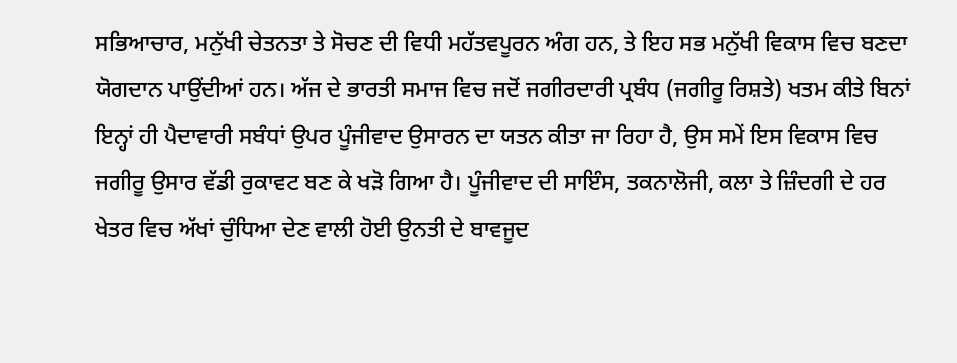ਸਭਿਆਚਾਰ, ਮਨੁੱਖੀ ਚੇਤਨਤਾ ਤੇ ਸੋਚਣ ਦੀ ਵਿਧੀ ਮਹੱਤਵਪੂਰਨ ਅੰਗ ਹਨ, ਤੇ ਇਹ ਸਭ ਮਨੁੱਖੀ ਵਿਕਾਸ ਵਿਚ ਬਣਦਾ ਯੋਗਦਾਨ ਪਾਉਂਦੀਆਂ ਹਨ। ਅੱਜ ਦੇ ਭਾਰਤੀ ਸਮਾਜ ਵਿਚ ਜਦੋਂ ਜਗੀਰਦਾਰੀ ਪ੍ਰਬੰਧ (ਜਗੀਰੂ ਰਿਸ਼ਤੇ) ਖਤਮ ਕੀਤੇ ਬਿਨਾਂ ਇਨ੍ਹਾਂ ਹੀ ਪੈਦਾਵਾਰੀ ਸਬੰਧਾਂ ਉਪਰ ਪੂੰਜੀਵਾਦ ਉਸਾਰਨ ਦਾ ਯਤਨ ਕੀਤਾ ਜਾ ਰਿਹਾ ਹੈ, ਉਸ ਸਮੇਂ ਇਸ ਵਿਕਾਸ ਵਿਚ ਜਗੀਰੂ ਉਸਾਰ ਵੱਡੀ ਰੁਕਾਵਟ ਬਣ ਕੇ ਖੜੋ ਗਿਆ ਹੈ। ਪੂੰਜੀਵਾਦ ਦੀ ਸਾਇੰਸ, ਤਕਨਾਲੋਜੀ, ਕਲਾ ਤੇ ਜ਼ਿੰਦਗੀ ਦੇ ਹਰ ਖੇਤਰ ਵਿਚ ਅੱਖਾਂ ਚੁੰਧਿਆ ਦੇਣ ਵਾਲੀ ਹੋਈ ਉਨਤੀ ਦੇ ਬਾਵਜੂਦ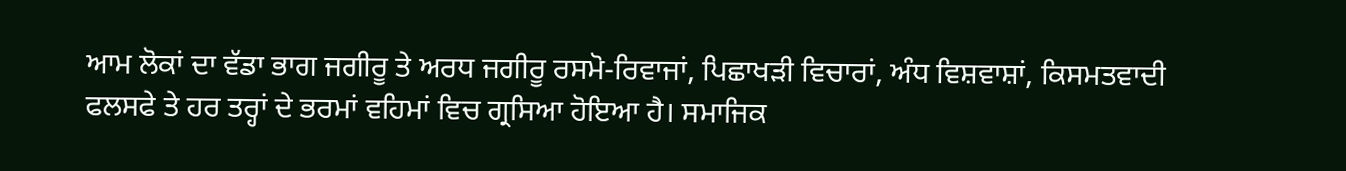ਆਮ ਲੋਕਾਂ ਦਾ ਵੱਡਾ ਭਾਗ ਜਗੀਰੂ ਤੇ ਅਰਧ ਜਗੀਰੂ ਰਸਮੋ-ਰਿਵਾਜਾਂ, ਪਿਛਾਖੜੀ ਵਿਚਾਰਾਂ, ਅੰਧ ਵਿਸ਼ਵਾਸ਼ਾਂ, ਕਿਸਮਤਵਾਦੀ ਫਲਸਫੇ ਤੇ ਹਰ ਤਰ੍ਹਾਂ ਦੇ ਭਰਮਾਂ ਵਹਿਮਾਂ ਵਿਚ ਗ੍ਰਸਿਆ ਹੋਇਆ ਹੈ। ਸਮਾਜਿਕ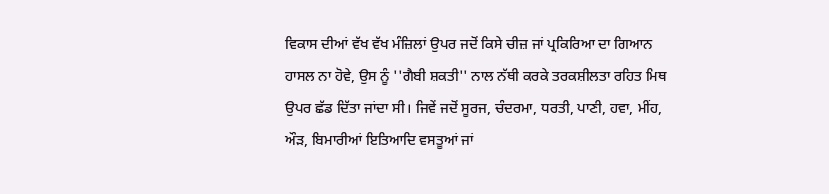ਵਿਕਾਸ ਦੀਆਂ ਵੱਖ ਵੱਖ ਮੰਜ਼ਿਲਾਂ ਉਪਰ ਜਦੋਂ ਕਿਸੇ ਚੀਜ਼ ਜਾਂ ਪ੍ਰਕਿਰਿਆ ਦਾ ਗਿਆਨ ਹਾਸਲ ਨਾ ਹੋਵੇ, ਉਸ ਨੂੰ ''ਗੈਬੀ ਸ਼ਕਤੀ'' ਨਾਲ ਨੱਥੀ ਕਰਕੇ ਤਰਕਸ਼ੀਲਤਾ ਰਹਿਤ ਮਿਥ ਉਪਰ ਛੱਡ ਦਿੱਤਾ ਜਾਂਦਾ ਸੀ। ਜਿਵੇਂ ਜਦੋਂ ਸੂਰਜ, ਚੰਦਰਮਾ, ਧਰਤੀ, ਪਾਣੀ, ਹਵਾ, ਮੀਂਹ, ਔੜ, ਬਿਮਾਰੀਆਂ ਇਤਿਆਦਿ ਵਸਤੂਆਂ ਜਾਂ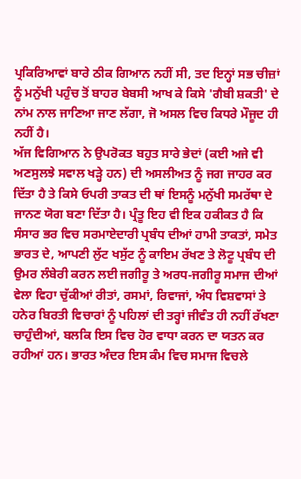ਪ੍ਰਕਿਰਿਆਵਾਂ ਬਾਰੇ ਠੀਕ ਗਿਆਨ ਨਹੀਂ ਸੀ, ਤਦ ਇਨ੍ਹਾਂ ਸਭ ਚੀਜ਼ਾਂ ਨੂੰ ਮਨੁੱਖੀ ਪਹੁੰਚ ਤੋਂ ਬਾਹਰ ਬੇਬਸੀ ਆਖ ਕੇ ਕਿਸੇ 'ਗੈਬੀ ਸ਼ਕਤੀ' ਦੇ ਨਾਂਮ ਨਾਲ ਜਾਣਿਆ ਜਾਣ ਲੱਗਾ, ਜੋ ਅਸਲ ਵਿਚ ਕਿਧਰੇ ਮੌਜੂਦ ਹੀ ਨਹੀਂ ਹੈ।
ਅੱਜ ਵਿਗਿਆਨ ਨੇ ਉਪਰੋਕਤ ਬਹੁਤ ਸਾਰੇ ਭੇਦਾਂ (ਕਈ ਅਜੇ ਵੀ ਅਣਸੁਲਝੇ ਸਵਾਲ ਖੜ੍ਹੇ ਹਨ) ਦੀ ਅਸਲੀਅਤ ਨੂੰ ਜਗ ਜਾਹਰ ਕਰ ਦਿੱਤਾ ਹੈ ਤੇ ਕਿਸੇ ਓਪਰੀ ਤਾਕਤ ਦੀ ਥਾਂ ਇਸਨੂੰ ਮਨੁੱਖੀ ਸਮਰੱਥਾ ਦੇ ਜਾਨਣ ਯੋਗ ਬਣਾ ਦਿੱਤਾ ਹੈ। ਪ੍ਰੰਤੂ ਇਹ ਵੀ ਇਕ ਹਕੀਕਤ ਹੈ ਕਿ ਸੰਸਾਰ ਭਰ ਵਿਚ ਸਰਮਾਏਦਾਰੀ ਪ੍ਰਬੰਧ ਦੀਆਂ ਹਾਮੀ ਤਾਕਤਾਂ, ਸਮੇਤ ਭਾਰਤ ਦੇ, ਆਪਣੀ ਲੁੱਟ ਖਸੁੱਟ ਨੂੰ ਕਾਇਮ ਰੱਖਣ ਤੇ ਲੋਟੂ ਪ੍ਰਬੰਧ ਦੀ ਉਮਰ ਲੰਬੇਰੀ ਕਰਨ ਲਈ ਜਗੀਰੂ ਤੇ ਅਰਧ-ਜਗੀਰੂ ਸਮਾਜ ਦੀਆਂ ਵੇਲਾ ਵਿਹਾ ਚੁੱਕੀਆਂ ਰੀਤਾਂ, ਰਸਮਾਂ, ਰਿਵਾਜਾਂ, ਅੰਧ ਵਿਸ਼ਵਾਸਾਂ ਤੇ ਹਨੇਰ ਬਿਰਤੀ ਵਿਚਾਰਾਂ ਨੂੰ ਪਹਿਲਾਂ ਦੀ ਤਰ੍ਹਾਂ ਜੀਵੰਤ ਹੀ ਨਹੀਂ ਰੱਖਣਾ ਚਾਹੁੰਦੀਆਂ, ਬਲਕਿ ਇਸ ਵਿਚ ਹੋਰ ਵਾਧਾ ਕਰਨ ਦਾ ਯਤਨ ਕਰ ਰਹੀਆਂ ਹਨ। ਭਾਰਤ ਅੰਦਰ ਇਸ ਕੰਮ ਵਿਚ ਸਮਾਜ ਵਿਚਲੇ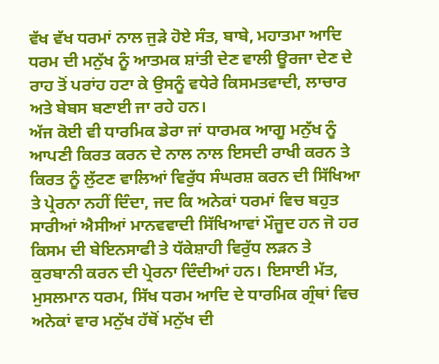ਵੱਖ ਵੱਖ ਧਰਮਾਂ ਨਾਲ ਜੁੜੇ ਹੋਏ ਸੰਤ, ਬਾਬੇ, ਮਹਾਤਮਾ ਆਦਿ ਧਰਮ ਦੀ ਮਨੁੱਖ ਨੂੰ ਆਤਮਕ ਸ਼ਾਂਤੀ ਦੇਣ ਵਾਲੀ ਊਰਜਾ ਦੇਣ ਦੇ ਰਾਹ ਤੋਂ ਪਰਾਂਹ ਹਟਾ ਕੇ ਉਸਨੂੰ ਵਧੇਰੇ ਕਿਸਮਤਵਾਦੀ, ਲਾਚਾਰ ਅਤੇ ਬੇਬਸ ਬਣਾਈ ਜਾ ਰਹੇ ਹਨ।
ਅੱਜ ਕੋਈ ਵੀ ਧਾਰਮਿਕ ਡੇਰਾ ਜਾਂ ਧਾਰਮਕ ਆਗੂ ਮਨੁੱਖ ਨੂੰ ਆਪਣੀ ਕਿਰਤ ਕਰਨ ਦੇ ਨਾਲ ਨਾਲ ਇਸਦੀ ਰਾਖੀ ਕਰਨ ਤੇ ਕਿਰਤ ਨੂੰ ਲੁੱਟਣ ਵਾਲਿਆਂ ਵਿਰੁੱਧ ਸੰਘਰਸ਼ ਕਰਨ ਦੀ ਸਿੱਖਿਆ ਤੇ ਪ੍ਰੇਰਨਾ ਨਹੀਂ ਦਿੰਦਾ, ਜਦ ਕਿ ਅਨੇਕਾਂ ਧਰਮਾਂ ਵਿਚ ਬਹੁਤ ਸਾਰੀਆਂ ਐਸੀਆਂ ਮਾਨਵਵਾਦੀ ਸਿੱਖਿਆਵਾਂ ਮੌਜੂਦ ਹਨ ਜੋ ਹਰ ਕਿਸਮ ਦੀ ਬੇਇਨਸਾਫੀ ਤੇ ਧੱਕੇਸ਼ਾਹੀ ਵਿਰੁੱਧ ਲੜਨ ਤੇ ਕੁਰਬਾਨੀ ਕਰਨ ਦੀ ਪ੍ਰੇਰਨਾ ਦਿੰਦੀਆਂ ਹਨ। ਇਸਾਈ ਮੱਤ, ਮੁਸਲਮਾਨ ਧਰਮ, ਸਿੱਖ ਧਰਮ ਆਦਿ ਦੇ ਧਾਰਮਿਕ ਗ੍ਰੰਥਾਂ ਵਿਚ ਅਨੇਕਾਂ ਵਾਰ ਮਨੁੱਖ ਹੱਥੋਂ ਮਨੁੱਖ ਦੀ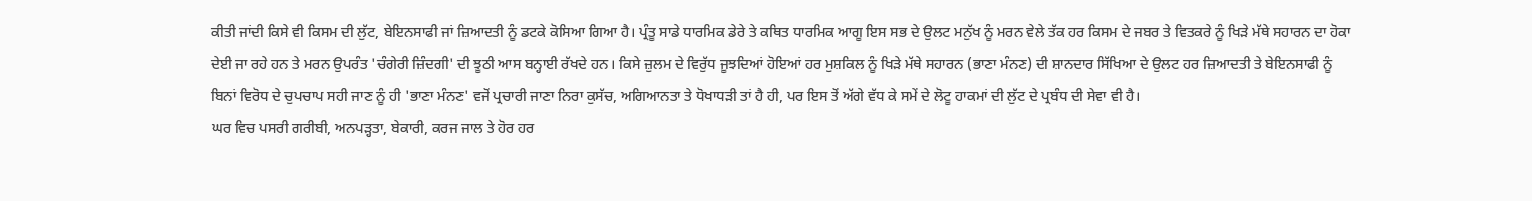ਕੀਤੀ ਜਾਂਦੀ ਕਿਸੇ ਵੀ ਕਿਸਮ ਦੀ ਲੁੱਟ, ਬੇਇਨਸਾਫੀ ਜਾਂ ਜ਼ਿਆਦਤੀ ਨੂੰ ਡਟਕੇ ਕੋਸਿਆ ਗਿਆ ਹੈ। ਪ੍ਰੰਤੂ ਸਾਡੇ ਧਾਰਮਿਕ ਡੇਰੇ ਤੇ ਕਥਿਤ ਧਾਰਮਿਕ ਆਗੂ ਇਸ ਸਭ ਦੇ ਉਲਟ ਮਨੁੱਖ ਨੂੰ ਮਰਨ ਵੇਲੇ ਤੱਕ ਹਰ ਕਿਸਮ ਦੇ ਜਬਰ ਤੇ ਵਿਤਕਰੇ ਨੂੰ ਖਿੜੇ ਮੱਥੇ ਸਹਾਰਨ ਦਾ ਹੋਕਾ ਦੇਈ ਜਾ ਰਹੇ ਹਨ ਤੇ ਮਰਨ ਉਪਰੰਤ 'ਚੰਗੇਰੀ ਜ਼ਿੰਦਗੀ' ਦੀ ਝੂਠੀ ਆਸ ਬਨ੍ਹਾਈ ਰੱਖਦੇ ਹਨ। ਕਿਸੇ ਜ਼ੁਲਮ ਦੇ ਵਿਰੁੱਧ ਜੂਝਦਿਆਂ ਹੋਇਆਂ ਹਰ ਮੁਸ਼ਕਿਲ ਨੂੰ ਖਿੜੇ ਮੱਥੇ ਸਹਾਰਨ (ਭਾਣਾ ਮੰਨਣ) ਦੀ ਸ਼ਾਨਦਾਰ ਸਿੱਖਿਆ ਦੇ ਉਲਟ ਹਰ ਜ਼ਿਆਦਤੀ ਤੇ ਬੇਇਨਸਾਫੀ ਨੂੰ ਬਿਨਾਂ ਵਿਰੋਧ ਦੇ ਚੁਪਚਾਪ ਸਹੀ ਜਾਣ ਨੂੰ ਹੀ 'ਭਾਣਾ ਮੰਨਣ' ਵਜੋਂ ਪ੍ਰਚਾਰੀ ਜਾਣਾ ਨਿਰਾ ਕੁਸੱਚ, ਅਗਿਆਨਤਾ ਤੇ ਧੋਖਾਧੜੀ ਤਾਂ ਹੈ ਹੀ, ਪਰ ਇਸ ਤੋਂ ਅੱਗੇ ਵੱਧ ਕੇ ਸਮੇਂ ਦੇ ਲੋਟੂ ਹਾਕਮਾਂ ਦੀ ਲੁੱਟ ਦੇ ਪ੍ਰਬੰਧ ਦੀ ਸੇਵਾ ਵੀ ਹੈ।
ਘਰ ਵਿਚ ਪਸਰੀ ਗਰੀਬੀ, ਅਨਪੜ੍ਹਤਾ, ਬੇਕਾਰੀ, ਕਰਜ ਜਾਲ ਤੇ ਹੋਰ ਹਰ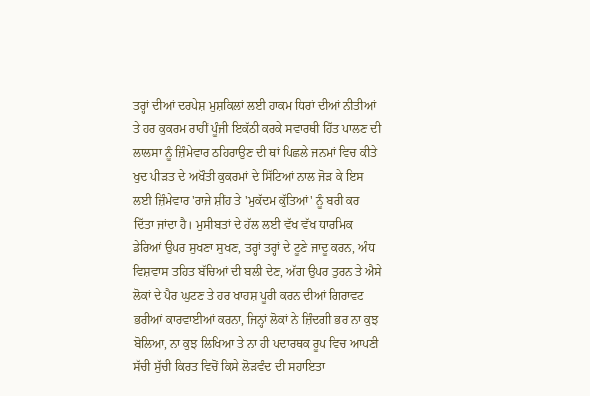ਤਰ੍ਹਾਂ ਦੀਆਂ ਦਰਪੇਸ਼ ਮੁਸ਼ਕਿਲਾਂ ਲਈ ਹਾਕਮ ਧਿਰਾਂ ਦੀਆਂ ਨੀਤੀਆਂ ਤੇ ਹਰ ਕੁਕਰਮ ਰਾਹੀਂ ਪੂੰਜੀ ਇਕੱਠੀ ਕਰਕੇ ਸਵਾਰਥੀ ਹਿੱਤ ਪਾਲਣ ਦੀ ਲਾਲਸਾ ਨੂੰ ਜ਼ਿੰਮੇਵਾਰ ਠਹਿਰਾਉਣ ਦੀ ਥਾਂ ਪਿਛਲੇ ਜਨਮਾਂ ਵਿਚ ਕੀਤੇ ਖੁਦ ਪੀੜਤ ਦੇ ਅਖੌਤੀ ਕੁਕਰਮਾਂ ਦੇ ਸਿੱਟਿਆਂ ਨਾਲ ਜੋੜ ਕੇ ਇਸ ਲਈ ਜ਼ਿੰਮੇਵਾਰ 'ਰਾਜੇ ਸ਼ੀਂਹ ਤੇ 'ਮੁਕੱਦਮ ਕੁੱਤਿਆਂ' ਨੂੰ ਬਰੀ ਕਰ ਦਿੱਤਾ ਜਾਂਦਾ ਹੈ। ਮੁਸੀਬਤਾਂ ਦੇ ਹੱਲ ਲਈ ਵੱਖ ਵੱਖ ਧਾਰਮਿਕ ਡੇਰਿਆਂ ਉਪਰ ਸੁਖਣਾ ਸੁਖਣ, ਤਰ੍ਹਾਂ ਤਰ੍ਹਾਂ ਦੇ ਟੂਣੇ ਜਾਦੂ ਕਰਨ, ਅੰਧ ਵਿਸ਼ਵਾਸ ਤਹਿਤ ਬੱਚਿਆਂ ਦੀ ਬਲੀ ਦੇਣ, ਅੱਗ ਉਪਰ ਤੁਰਨ ਤੇ ਐਸੇ ਲੋਕਾਂ ਦੇ ਪੈਰ ਘੁਟਣ ਤੇ ਹਰ ਖਾਹਸ਼ ਪੂਰੀ ਕਰਨ ਦੀਆਂ ਗਿਰਾਵਟ ਭਰੀਆਂ ਕਾਰਵਾਈਆਂ ਕਰਨਾ, ਜਿਨ੍ਹਾਂ ਲੋਕਾਂ ਨੇ ਜ਼ਿੰਦਗੀ ਭਰ ਨਾ ਕੁਝ ਬੋਲਿਆ, ਨਾ ਕੁਝ ਲਿਖਿਆ ਤੇ ਨਾ ਹੀ ਪਦਾਰਥਕ ਰੂਪ ਵਿਚ ਆਪਣੀ ਸੱਚੀ ਸੁੱਚੀ ਕਿਰਤ ਵਿਚੋਂ ਕਿਸੇ ਲੋੜਵੰਦ ਦੀ ਸਹਾਇਤਾ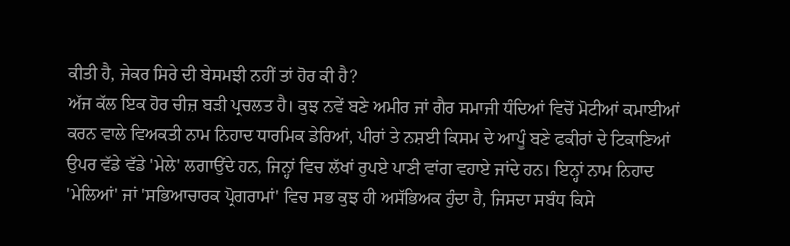ਕੀਤੀ ਹੈ, ਜੇਕਰ ਸਿਰੇ ਦੀ ਬੇਸਮਝੀ ਨਹੀਂ ਤਾਂ ਹੋਰ ਕੀ ਹੈ?
ਅੱਜ ਕੱਲ ਇਕ ਹੋਰ ਚੀਜ਼ ਬੜੀ ਪ੍ਰਚਲਤ ਹੈ। ਕੁਝ ਨਵੇਂ ਬਣੇ ਅਮੀਰ ਜਾਂ ਗੈਰ ਸਮਾਜੀ ਧੰਦਿਆਂ ਵਿਚੋਂ ਮੋਟੀਆਂ ਕਮਾਈਆਂ ਕਰਨ ਵਾਲੇ ਵਿਅਕਤੀ ਨਾਮ ਨਿਹਾਦ ਧਾਰਮਿਕ ਡੇਰਿਆਂ, ਪੀਰਾਂ ਤੇ ਨਸ਼ਈ ਕਿਸਮ ਦੇ ਆਪੂੰ ਬਣੇ ਫਕੀਰਾਂ ਦੇ ਟਿਕਾਣਿਆਂ ਉਪਰ ਵੱਡੇ ਵੱਡੇ 'ਮੇਲੇ' ਲਗਾਉਂਦੇ ਹਨ, ਜਿਨ੍ਹਾਂ ਵਿਚ ਲੱਖਾਂ ਰੁਪਏ ਪਾਣੀ ਵਾਂਗ ਵਹਾਏ ਜਾਂਦੇ ਹਨ। ਇਨ੍ਹਾਂ ਨਾਮ ਨਿਹਾਦ 'ਮੇਲਿਆਂ' ਜਾਂ 'ਸਭਿਆਚਾਰਕ ਪ੍ਰੋਗਰਾਮਾਂ' ਵਿਚ ਸਭ ਕੁਝ ਹੀ ਅਸੱਭਿਅਕ ਹੁੰਦਾ ਹੈ, ਜਿਸਦਾ ਸਬੰਧ ਕਿਸੇ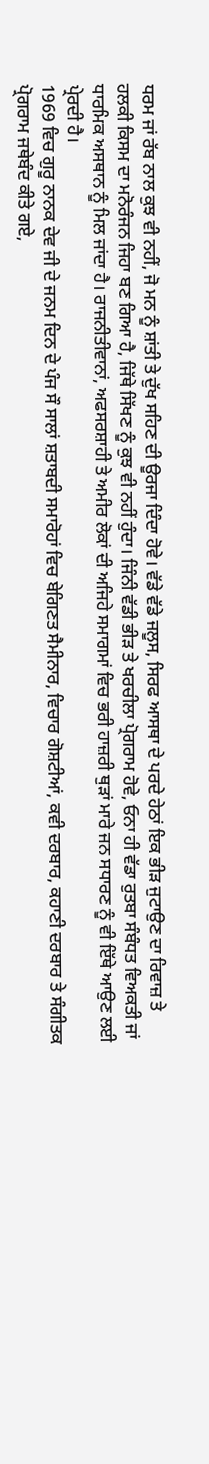ਧਰਮ ਜਾਂ ਰੱਬ ਨਾਲ ਕੁਝ ਵੀ ਨਹੀਂ, ਜੋ ਮਨ ਨੂੰ ਸ਼ਾਂਤੀ ਤੇ ਦੁੱਖ ਸਹਿਣ ਦੀ ਊਰਜਾ ਦਿੰਦਾ ਹੋਵੇ। ਵੱਡੇ ਵੱਡੇ ਜਲੂਸ, ਸਿਰਫ ਆਸਥਾ ਦੇ ਪਰਦੇ ਹੇਠਾਂ ਇਕ ਭੀੜ ਜੁਟਾਉਣ ਦਾ ਰਿਵਾਜ਼ ਤੇ ਹਲਕੀ ਕਿਸਮ ਦਾ ਮਨੋਰੰਜਨ ਜਿਹਾ ਬਣ ਗਿਆ ਹੈ, ਜਿੱਥੇ ਸਿੱਖਣ ਨੂੰ ਕੁਝ ਵੀ ਨਹੀਂ ਹੁੰਦਾ। ਜਿੰਨੀ ਵੱਡੀ ਭੀੜ ਤੇ ਖਰਚੀਲਾ ਪ੍ਰੋਗਰਾਮ ਹੋਵੇ, ਓਨਾ ਹੀ ਵੱਡਾ ਰੁਤਬਾ ਸੰਬੰਧਤ ਵਿਅਕਤੀ ਜਾਂ ਧਾਰਮਿਕ ਅਸਥਾਨ ਨੂੰ ਮਿਲ ਜਾਂਦਾ ਹੈ। ਰਾਜਨੀਤੀਵਾਨਾਂ, ਅਫਸਰਸ਼ਾਹੀ ਤੇ ਅਮੀਰ ਲੋਕਾਂ ਦੀ ਅਜਿਹੇ ਸਮਾਗਮਾਂ ਵਿਚ ਭਰੀ ਹਾਜ਼ਰੀ ਥੁੜਾਂ ਮਾਰੇ ਜਨ ਸਧਾਰਣ ਨੂੰ ਵੀ ਇੱਥੇ ਆਉਣ ਲਈ ਪ੍ਰੇਰਦੀ ਹੈ।
1969 ਵਿਚ ਗੁਰੂ ਨਾਨਕ ਦੇਵ ਜੀ ਦੇ ਜਨਮ ਦਿਨ ਦੇ ਪੰਜ ਸੌ ਸਾਲਾਂ ਸ਼ਤਾਬਦੀ ਸਮਾਰੋਹਾਂ ਵਿਚ ਬੇਗਿਣਤ ਸੈਮੀਨਾਰ, ਵਿਚਾਰ ਗੋਸ਼ਟੀਆਂ, ਕਵੀ ਦਰਬਾਰ, ਕਹਾਣੀ ਦਰਬਾਰ ਤੇ ਸੰਗੀਤਕ ਪ੍ਰੋਗਰਾਮ ਜਥੇਬੰਦ ਕੀਤੇ ਗਏ,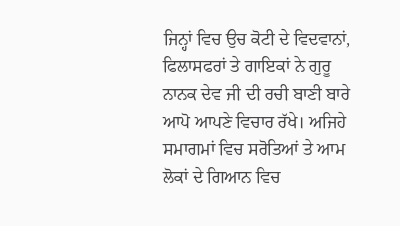ਜਿਨ੍ਹਾਂ ਵਿਚ ਉਚ ਕੋਟੀ ਦੇ ਵਿਦਵਾਨਾਂ, ਫਿਲਾਸਫਰਾਂ ਤੇ ਗਾਇਕਾਂ ਨੇ ਗੁਰੂ ਨਾਨਕ ਦੇਵ ਜੀ ਦੀ ਰਚੀ ਬਾਣੀ ਬਾਰੇ ਆਪੋ ਆਪਣੇ ਵਿਚਾਰ ਰੱਖੇ। ਅਜਿਹੇ ਸਮਾਗਮਾਂ ਵਿਚ ਸਰੋਤਿਆਂ ਤੇ ਆਮ ਲੋਕਾਂ ਦੇ ਗਿਆਨ ਵਿਚ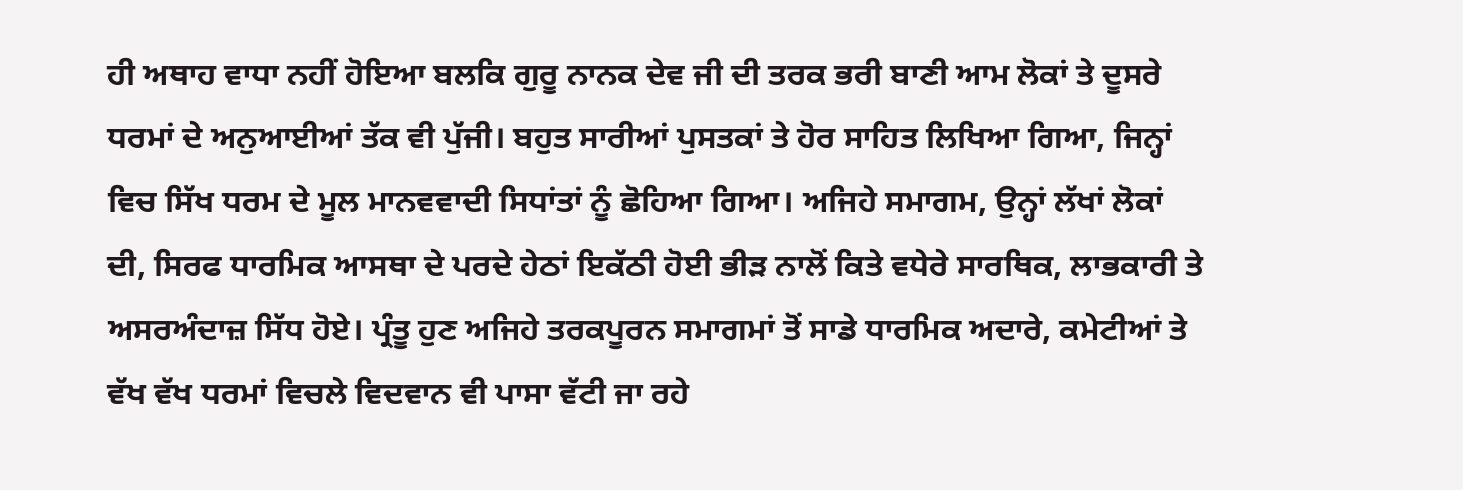ਹੀ ਅਥਾਹ ਵਾਧਾ ਨਹੀਂ ਹੋਇਆ ਬਲਕਿ ਗੁਰੂ ਨਾਨਕ ਦੇਵ ਜੀ ਦੀ ਤਰਕ ਭਰੀ ਬਾਣੀ ਆਮ ਲੋਕਾਂ ਤੇ ਦੂਸਰੇ ਧਰਮਾਂ ਦੇ ਅਨੁਆਈਆਂ ਤੱਕ ਵੀ ਪੁੱਜੀ। ਬਹੁਤ ਸਾਰੀਆਂ ਪੁਸਤਕਾਂ ਤੇ ਹੋਰ ਸਾਹਿਤ ਲਿਖਿਆ ਗਿਆ, ਜਿਨ੍ਹਾਂ ਵਿਚ ਸਿੱਖ ਧਰਮ ਦੇ ਮੂਲ ਮਾਨਵਵਾਦੀ ਸਿਧਾਂਤਾਂ ਨੂੰ ਛੋਹਿਆ ਗਿਆ। ਅਜਿਹੇ ਸਮਾਗਮ, ਉਨ੍ਹਾਂ ਲੱਖਾਂ ਲੋਕਾਂ ਦੀ, ਸਿਰਫ ਧਾਰਮਿਕ ਆਸਥਾ ਦੇ ਪਰਦੇ ਹੇਠਾਂ ਇਕੱਠੀ ਹੋਈ ਭੀੜ ਨਾਲੋਂ ਕਿਤੇ ਵਧੇਰੇ ਸਾਰਥਿਕ, ਲਾਭਕਾਰੀ ਤੇ ਅਸਰਅੰਦਾਜ਼ ਸਿੱਧ ਹੋਏ। ਪ੍ਰੰਤੂ ਹੁਣ ਅਜਿਹੇ ਤਰਕਪੂਰਨ ਸਮਾਗਮਾਂ ਤੋਂ ਸਾਡੇ ਧਾਰਮਿਕ ਅਦਾਰੇ, ਕਮੇਟੀਆਂ ਤੇ ਵੱਖ ਵੱਖ ਧਰਮਾਂ ਵਿਚਲੇ ਵਿਦਵਾਨ ਵੀ ਪਾਸਾ ਵੱਟੀ ਜਾ ਰਹੇ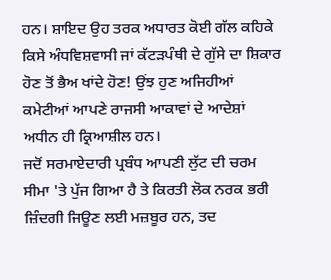ਹਨ। ਸ਼ਾਇਦ ਉਹ ਤਰਕ ਅਧਾਰਤ ਕੋਈ ਗੱਲ ਕਹਿਕੇ ਕਿਸੇ ਅੰਧਵਿਸ਼ਵਾਸੀ ਜਾਂ ਕੱਟੜਪੰਥੀ ਦੇ ਗੁੱਸੇ ਦਾ ਸ਼ਿਕਾਰ ਹੋਣ ਤੋਂ ਭੈਅ ਖਾਂਦੇ ਹੋਣ! ਉਂਝ ਹੁਣ ਅਜਿਹੀਆਂ ਕਮੇਟੀਆਂ ਆਪਣੇ ਰਾਜਸੀ ਆਕਾਵਾਂ ਦੇ ਆਦੇਸ਼ਾਂ ਅਧੀਨ ਹੀ ਕ੍ਰਿਆਸ਼ੀਲ ਹਨ।
ਜਦੋਂ ਸਰਮਾਏਦਾਰੀ ਪ੍ਰਬੰਧ ਆਪਣੀ ਲੁੱਟ ਦੀ ਚਰਮ ਸੀਮਾ 'ਤੇ ਪੁੱਜ ਗਿਆ ਹੈ ਤੇ ਕਿਰਤੀ ਲੋਕ ਨਰਕ ਭਰੀ ਜ਼ਿੰਦਗੀ ਜਿਊਣ ਲਈ ਮਜ਼ਬੂਰ ਹਨ, ਤਦ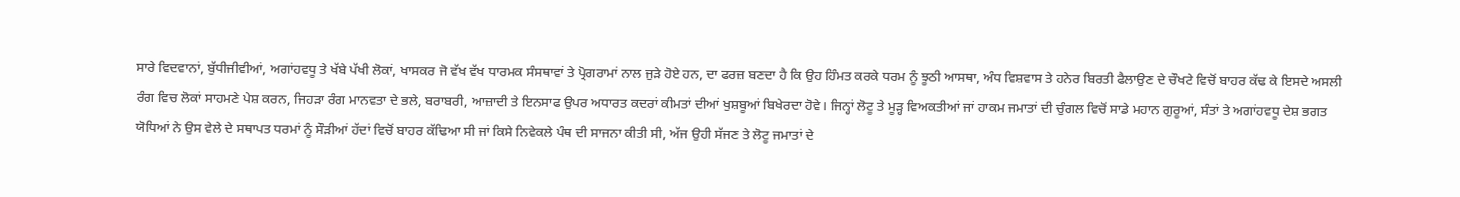ਸਾਰੇ ਵਿਦਵਾਨਾਂ, ਬੁੱਧੀਜੀਵੀਆਂ, ਅਗਾਂਹਵਧੂ ਤੇ ਖੱਬੇ ਪੱਖੀ ਲੋਕਾਂ, ਖਾਸਕਰ ਜੋ ਵੱਖ ਵੱਖ ਧਾਰਮਕ ਸੰਸਥਾਵਾਂ ਤੇ ਪ੍ਰੋਗਰਾਮਾਂ ਨਾਲ ਜੁੜੇ ਹੋਏ ਹਨ, ਦਾ ਫਰਜ਼ ਬਣਦਾ ਹੈ ਕਿ ਉਹ ਹਿੰਮਤ ਕਰਕੇ ਧਰਮ ਨੂੰ ਝੂਠੀ ਆਸਥਾ, ਅੰਧ ਵਿਸ਼ਵਾਸ ਤੇ ਹਨੇਰ ਬਿਰਤੀ ਫੈਲਾਉਣ ਦੇ ਚੌਖਟੇ ਵਿਚੋਂ ਬਾਹਰ ਕੱਢ ਕੇ ਇਸਦੇ ਅਸਲੀ ਰੰਗ ਵਿਚ ਲੋਕਾਂ ਸਾਹਮਣੇ ਪੇਸ਼ ਕਰਨ, ਜਿਹੜਾ ਰੰਗ ਮਾਨਵਤਾ ਦੇ ਭਲੇ, ਬਰਾਬਰੀ, ਆਜ਼ਾਦੀ ਤੇ ਇਨਸਾਫ ਉਪਰ ਅਧਾਰਤ ਕਦਰਾਂ ਕੀਮਤਾਂ ਦੀਆਂ ਖੁਸ਼ਬੂਆਂ ਬਿਖੇਰਦਾ ਹੋਵੇ। ਜਿਨ੍ਹਾਂ ਲੋਟੂ ਤੇ ਮੂੜ੍ਹ ਵਿਅਕਤੀਆਂ ਜਾਂ ਹਾਕਮ ਜਮਾਤਾਂ ਦੀ ਚੁੰਗਲ ਵਿਚੋਂ ਸਾਡੇ ਮਹਾਨ ਗੁਰੂਆਂ, ਸੰਤਾਂ ਤੇ ਅਗਾਂਹਵਧੂ ਦੇਸ਼ ਭਗਤ ਯੋਧਿਆਂ ਨੇ ਉਸ ਵੇਲੇ ਦੇ ਸਥਾਪਤ ਧਰਮਾਂ ਨੂੰ ਸੌੜੀਆਂ ਹੱਦਾਂ ਵਿਚੋਂ ਬਾਹਰ ਕੱਢਿਆ ਸੀ ਜਾਂ ਕਿਸੇ ਨਿਵੇਕਲੇ ਪੰਥ ਦੀ ਸਾਜਨਾ ਕੀਤੀ ਸੀ, ਅੱਜ ਉਹੀ ਸੱਜਣ ਤੇ ਲੋਟੂ ਜਮਾਤਾਂ ਦੇ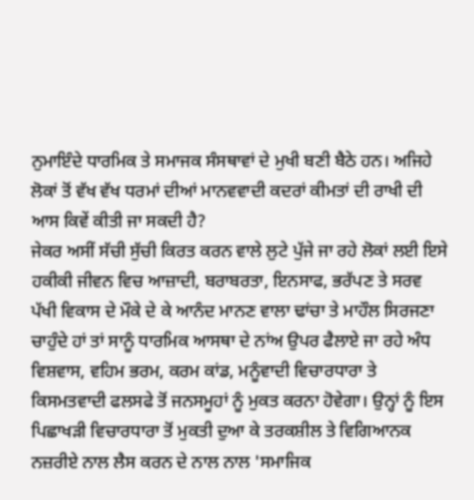ਨੁਮਾਇੰਦੇ ਧਾਰਮਿਕ ਤੇ ਸਮਾਜਕ ਸੰਸਥਾਵਾਂ ਦੇ ਮੁਖੀ ਬਣੀ ਬੈਠੇ ਹਨ। ਅਜਿਹੇ ਲੋਕਾਂ ਤੋਂ ਵੱਖ ਵੱਖ ਧਰਮਾਂ ਦੀਆਂ ਮਾਨਵਵਾਦੀ ਕਦਰਾਂ ਕੀਮਤਾਂ ਦੀ ਰਾਖੀ ਦੀ ਆਸ ਕਿਵੇਂ ਕੀਤੀ ਜਾ ਸਕਦੀ ਹੈ?
ਜੇਕਰ ਅਸੀਂ ਸੱਚੀ ਸੁੱਚੀ ਕਿਰਤ ਕਰਨ ਵਾਲੇ ਲੁਟੇ ਪੁੱਜੇ ਜਾ ਰਹੇ ਲੋਕਾਂ ਲਈ ਇਸੇ ਹਕੀਕੀ ਜੀਵਨ ਵਿਚ ਆਜ਼ਾਦੀ, ਬਰਾਬਰਤਾ, ਇਨਸਾਫ, ਭਰੱਪਣ ਤੇ ਸਰਵ ਪੱਖੀ ਵਿਕਾਸ ਦੇ ਮੌਕੇ ਦੇ ਕੇ ਆਨੰਦ ਮਾਨਣ ਵਾਲਾ ਢਾਂਚਾ ਤੇ ਮਾਹੌਲ ਸਿਰਜਣਾ ਚਾਹੁੰਦੇ ਹਾਂ ਤਾਂ ਸਾਨੂੰ ਧਾਰਮਿਕ ਆਸਥਾ ਦੇ ਨਾਂਅ ਉਪਰ ਫੈਲਾਏ ਜਾ ਰਹੇ ਅੰਧ ਵਿਸ਼ਵਾਸ, ਵਹਿਮ ਭਰਮ, ਕਰਮ ਕਾਂਡ, ਮਨੂੰਵਾਦੀ ਵਿਚਾਰਧਾਰਾ ਤੇ ਕਿਸਮਤਵਾਦੀ ਫਲਸਫੇ ਤੋਂ ਜਨਸਮੂਹਾਂ ਨੂੰ ਮੁਕਤ ਕਰਨਾ ਹੋਵੇਗਾ। ਉਨ੍ਹਾਂ ਨੂੰ ਇਸ ਪਿਛਾਖੜੀ ਵਿਚਾਰਧਾਰਾ ਤੋਂ ਮੁਕਤੀ ਦੁਆ ਕੇ ਤਰਕਸ਼ੀਲ ਤੇ ਵਿਗਿਆਨਕ ਨਜ਼ਰੀਏ ਨਾਲ ਲੈਸ ਕਰਨ ਦੇ ਨਾਲ ਨਾਲ 'ਸਮਾਜਿਕ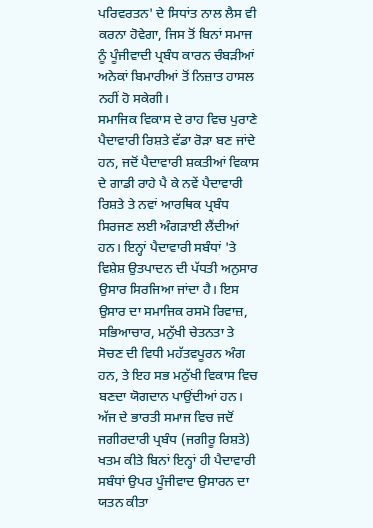ਪਰਿਵਰਤਨ' ਦੇ ਸਿਧਾਂਤ ਨਾਲ ਲੈਸ ਵੀ ਕਰਨਾ ਹੋਵੇਗਾ, ਜਿਸ ਤੋਂ ਬਿਨਾਂ ਸਮਾਜ ਨੂੰ ਪੂੰਜੀਵਾਦੀ ਪ੍ਰਬੰਧ ਕਾਰਨ ਚੰਬੜੀਆਂ ਅਨੇਕਾਂ ਬਿਮਾਰੀਆਂ ਤੋਂ ਨਿਜ਼ਾਤ ਹਾਸਲ ਨਹੀਂ ਹੋ ਸਕੇਗੀ।
ਸਮਾਜਿਕ ਵਿਕਾਸ ਦੇ ਰਾਹ ਵਿਚ ਪੁਰਾਣੇ ਪੈਦਾਵਾਰੀ ਰਿਸ਼ਤੇ ਵੱਡਾ ਰੋੜਾ ਬਣ ਜਾਂਦੇ ਹਨ, ਜਦੋਂ ਪੈਦਾਵਾਰੀ ਸ਼ਕਤੀਆਂ ਵਿਕਾਸ ਦੇ ਗਾਡੀ ਰਾਹੇ ਪੈ ਕੇ ਨਵੇਂ ਪੈਦਾਵਾਰੀ ਰਿਸ਼ਤੇ ਤੇ ਨਵਾਂ ਆਰਥਿਕ ਪ੍ਰਬੰਧ ਸਿਰਜਣ ਲਈ ਅੰਗੜਾਈ ਲੈਂਦੀਆਂ ਹਨ। ਇਨ੍ਹਾਂ ਪੈਦਾਵਾਰੀ ਸਬੰਧਾਂ 'ਤੇ ਵਿਸ਼ੇਸ਼ ਉਤਪਾਦਨ ਦੀ ਪੱਧਤੀ ਅਨੁਸਾਰ ਉਸਾਰ ਸਿਰਜਿਆ ਜਾਂਦਾ ਹੈ। ਇਸ ਉਸਾਰ ਦਾ ਸਮਾਜਿਕ ਰਸਮੋ ਰਿਵਾਜ਼, ਸਭਿਆਚਾਰ, ਮਨੁੱਖੀ ਚੇਤਨਤਾ ਤੇ ਸੋਚਣ ਦੀ ਵਿਧੀ ਮਹੱਤਵਪੂਰਨ ਅੰਗ ਹਨ, ਤੇ ਇਹ ਸਭ ਮਨੁੱਖੀ ਵਿਕਾਸ ਵਿਚ ਬਣਦਾ ਯੋਗਦਾਨ ਪਾਉਂਦੀਆਂ ਹਨ। ਅੱਜ ਦੇ ਭਾਰਤੀ ਸਮਾਜ ਵਿਚ ਜਦੋਂ ਜਗੀਰਦਾਰੀ ਪ੍ਰਬੰਧ (ਜਗੀਰੂ ਰਿਸ਼ਤੇ) ਖਤਮ ਕੀਤੇ ਬਿਨਾਂ ਇਨ੍ਹਾਂ ਹੀ ਪੈਦਾਵਾਰੀ ਸਬੰਧਾਂ ਉਪਰ ਪੂੰਜੀਵਾਦ ਉਸਾਰਨ ਦਾ ਯਤਨ ਕੀਤਾ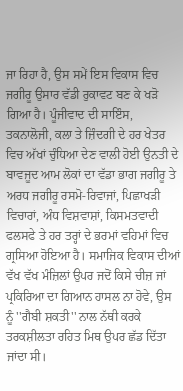ਜਾ ਰਿਹਾ ਹੈ, ਉਸ ਸਮੇਂ ਇਸ ਵਿਕਾਸ ਵਿਚ ਜਗੀਰੂ ਉਸਾਰ ਵੱਡੀ ਰੁਕਾਵਟ ਬਣ ਕੇ ਖੜੋ ਗਿਆ ਹੈ। ਪੂੰਜੀਵਾਦ ਦੀ ਸਾਇੰਸ, ਤਕਨਾਲੋਜੀ, ਕਲਾ ਤੇ ਜ਼ਿੰਦਗੀ ਦੇ ਹਰ ਖੇਤਰ ਵਿਚ ਅੱਖਾਂ ਚੁੰਧਿਆ ਦੇਣ ਵਾਲੀ ਹੋਈ ਉਨਤੀ ਦੇ ਬਾਵਜੂਦ ਆਮ ਲੋਕਾਂ ਦਾ ਵੱਡਾ ਭਾਗ ਜਗੀਰੂ ਤੇ ਅਰਧ ਜਗੀਰੂ ਰਸਮੋ-ਰਿਵਾਜਾਂ, ਪਿਛਾਖੜੀ ਵਿਚਾਰਾਂ, ਅੰਧ ਵਿਸ਼ਵਾਸ਼ਾਂ, ਕਿਸਮਤਵਾਦੀ ਫਲਸਫੇ ਤੇ ਹਰ ਤਰ੍ਹਾਂ ਦੇ ਭਰਮਾਂ ਵਹਿਮਾਂ ਵਿਚ ਗ੍ਰਸਿਆ ਹੋਇਆ ਹੈ। ਸਮਾਜਿਕ ਵਿਕਾਸ ਦੀਆਂ ਵੱਖ ਵੱਖ ਮੰਜ਼ਿਲਾਂ ਉਪਰ ਜਦੋਂ ਕਿਸੇ ਚੀਜ਼ ਜਾਂ ਪ੍ਰਕਿਰਿਆ ਦਾ ਗਿਆਨ ਹਾਸਲ ਨਾ ਹੋਵੇ, ਉਸ ਨੂੰ ''ਗੈਬੀ ਸ਼ਕਤੀ'' ਨਾਲ ਨੱਥੀ ਕਰਕੇ ਤਰਕਸ਼ੀਲਤਾ ਰਹਿਤ ਮਿਥ ਉਪਰ ਛੱਡ ਦਿੱਤਾ ਜਾਂਦਾ ਸੀ।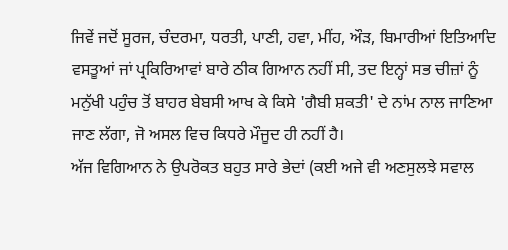ਜਿਵੇਂ ਜਦੋਂ ਸੂਰਜ, ਚੰਦਰਮਾ, ਧਰਤੀ, ਪਾਣੀ, ਹਵਾ, ਮੀਂਹ, ਔੜ, ਬਿਮਾਰੀਆਂ ਇਤਿਆਦਿ ਵਸਤੂਆਂ ਜਾਂ ਪ੍ਰਕਿਰਿਆਵਾਂ ਬਾਰੇ ਠੀਕ ਗਿਆਨ ਨਹੀਂ ਸੀ, ਤਦ ਇਨ੍ਹਾਂ ਸਭ ਚੀਜ਼ਾਂ ਨੂੰ ਮਨੁੱਖੀ ਪਹੁੰਚ ਤੋਂ ਬਾਹਰ ਬੇਬਸੀ ਆਖ ਕੇ ਕਿਸੇ 'ਗੈਬੀ ਸ਼ਕਤੀ' ਦੇ ਨਾਂਮ ਨਾਲ ਜਾਣਿਆ ਜਾਣ ਲੱਗਾ, ਜੋ ਅਸਲ ਵਿਚ ਕਿਧਰੇ ਮੌਜੂਦ ਹੀ ਨਹੀਂ ਹੈ।
ਅੱਜ ਵਿਗਿਆਨ ਨੇ ਉਪਰੋਕਤ ਬਹੁਤ ਸਾਰੇ ਭੇਦਾਂ (ਕਈ ਅਜੇ ਵੀ ਅਣਸੁਲਝੇ ਸਵਾਲ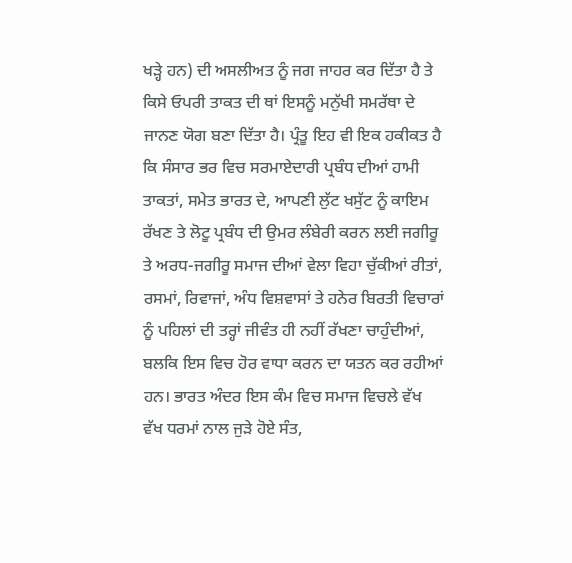ਖੜ੍ਹੇ ਹਨ) ਦੀ ਅਸਲੀਅਤ ਨੂੰ ਜਗ ਜਾਹਰ ਕਰ ਦਿੱਤਾ ਹੈ ਤੇ ਕਿਸੇ ਓਪਰੀ ਤਾਕਤ ਦੀ ਥਾਂ ਇਸਨੂੰ ਮਨੁੱਖੀ ਸਮਰੱਥਾ ਦੇ ਜਾਨਣ ਯੋਗ ਬਣਾ ਦਿੱਤਾ ਹੈ। ਪ੍ਰੰਤੂ ਇਹ ਵੀ ਇਕ ਹਕੀਕਤ ਹੈ ਕਿ ਸੰਸਾਰ ਭਰ ਵਿਚ ਸਰਮਾਏਦਾਰੀ ਪ੍ਰਬੰਧ ਦੀਆਂ ਹਾਮੀ ਤਾਕਤਾਂ, ਸਮੇਤ ਭਾਰਤ ਦੇ, ਆਪਣੀ ਲੁੱਟ ਖਸੁੱਟ ਨੂੰ ਕਾਇਮ ਰੱਖਣ ਤੇ ਲੋਟੂ ਪ੍ਰਬੰਧ ਦੀ ਉਮਰ ਲੰਬੇਰੀ ਕਰਨ ਲਈ ਜਗੀਰੂ ਤੇ ਅਰਧ-ਜਗੀਰੂ ਸਮਾਜ ਦੀਆਂ ਵੇਲਾ ਵਿਹਾ ਚੁੱਕੀਆਂ ਰੀਤਾਂ, ਰਸਮਾਂ, ਰਿਵਾਜਾਂ, ਅੰਧ ਵਿਸ਼ਵਾਸਾਂ ਤੇ ਹਨੇਰ ਬਿਰਤੀ ਵਿਚਾਰਾਂ ਨੂੰ ਪਹਿਲਾਂ ਦੀ ਤਰ੍ਹਾਂ ਜੀਵੰਤ ਹੀ ਨਹੀਂ ਰੱਖਣਾ ਚਾਹੁੰਦੀਆਂ, ਬਲਕਿ ਇਸ ਵਿਚ ਹੋਰ ਵਾਧਾ ਕਰਨ ਦਾ ਯਤਨ ਕਰ ਰਹੀਆਂ ਹਨ। ਭਾਰਤ ਅੰਦਰ ਇਸ ਕੰਮ ਵਿਚ ਸਮਾਜ ਵਿਚਲੇ ਵੱਖ ਵੱਖ ਧਰਮਾਂ ਨਾਲ ਜੁੜੇ ਹੋਏ ਸੰਤ,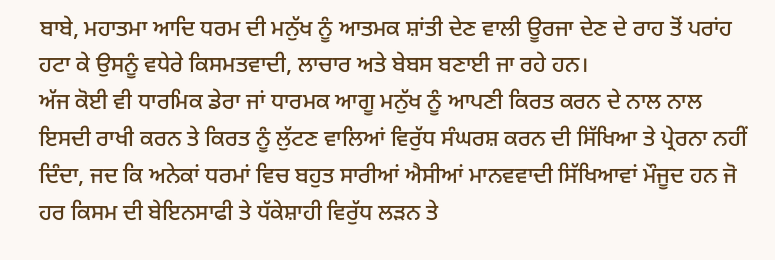ਬਾਬੇ, ਮਹਾਤਮਾ ਆਦਿ ਧਰਮ ਦੀ ਮਨੁੱਖ ਨੂੰ ਆਤਮਕ ਸ਼ਾਂਤੀ ਦੇਣ ਵਾਲੀ ਊਰਜਾ ਦੇਣ ਦੇ ਰਾਹ ਤੋਂ ਪਰਾਂਹ ਹਟਾ ਕੇ ਉਸਨੂੰ ਵਧੇਰੇ ਕਿਸਮਤਵਾਦੀ, ਲਾਚਾਰ ਅਤੇ ਬੇਬਸ ਬਣਾਈ ਜਾ ਰਹੇ ਹਨ।
ਅੱਜ ਕੋਈ ਵੀ ਧਾਰਮਿਕ ਡੇਰਾ ਜਾਂ ਧਾਰਮਕ ਆਗੂ ਮਨੁੱਖ ਨੂੰ ਆਪਣੀ ਕਿਰਤ ਕਰਨ ਦੇ ਨਾਲ ਨਾਲ ਇਸਦੀ ਰਾਖੀ ਕਰਨ ਤੇ ਕਿਰਤ ਨੂੰ ਲੁੱਟਣ ਵਾਲਿਆਂ ਵਿਰੁੱਧ ਸੰਘਰਸ਼ ਕਰਨ ਦੀ ਸਿੱਖਿਆ ਤੇ ਪ੍ਰੇਰਨਾ ਨਹੀਂ ਦਿੰਦਾ, ਜਦ ਕਿ ਅਨੇਕਾਂ ਧਰਮਾਂ ਵਿਚ ਬਹੁਤ ਸਾਰੀਆਂ ਐਸੀਆਂ ਮਾਨਵਵਾਦੀ ਸਿੱਖਿਆਵਾਂ ਮੌਜੂਦ ਹਨ ਜੋ ਹਰ ਕਿਸਮ ਦੀ ਬੇਇਨਸਾਫੀ ਤੇ ਧੱਕੇਸ਼ਾਹੀ ਵਿਰੁੱਧ ਲੜਨ ਤੇ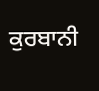ਕੁਰਬਾਨੀ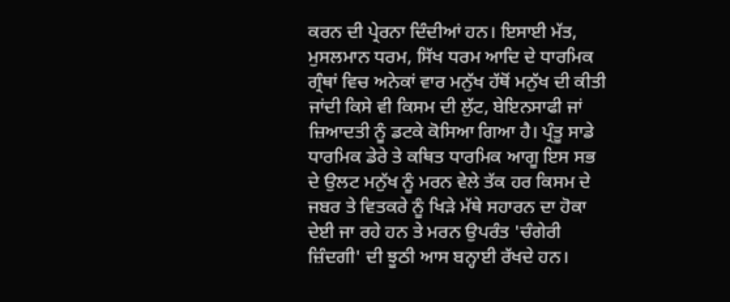ਕਰਨ ਦੀ ਪ੍ਰੇਰਨਾ ਦਿੰਦੀਆਂ ਹਨ। ਇਸਾਈ ਮੱਤ, ਮੁਸਲਮਾਨ ਧਰਮ, ਸਿੱਖ ਧਰਮ ਆਦਿ ਦੇ ਧਾਰਮਿਕ ਗ੍ਰੰਥਾਂ ਵਿਚ ਅਨੇਕਾਂ ਵਾਰ ਮਨੁੱਖ ਹੱਥੋਂ ਮਨੁੱਖ ਦੀ ਕੀਤੀ ਜਾਂਦੀ ਕਿਸੇ ਵੀ ਕਿਸਮ ਦੀ ਲੁੱਟ, ਬੇਇਨਸਾਫੀ ਜਾਂ ਜ਼ਿਆਦਤੀ ਨੂੰ ਡਟਕੇ ਕੋਸਿਆ ਗਿਆ ਹੈ। ਪ੍ਰੰਤੂ ਸਾਡੇ ਧਾਰਮਿਕ ਡੇਰੇ ਤੇ ਕਥਿਤ ਧਾਰਮਿਕ ਆਗੂ ਇਸ ਸਭ ਦੇ ਉਲਟ ਮਨੁੱਖ ਨੂੰ ਮਰਨ ਵੇਲੇ ਤੱਕ ਹਰ ਕਿਸਮ ਦੇ ਜਬਰ ਤੇ ਵਿਤਕਰੇ ਨੂੰ ਖਿੜੇ ਮੱਥੇ ਸਹਾਰਨ ਦਾ ਹੋਕਾ ਦੇਈ ਜਾ ਰਹੇ ਹਨ ਤੇ ਮਰਨ ਉਪਰੰਤ 'ਚੰਗੇਰੀ ਜ਼ਿੰਦਗੀ' ਦੀ ਝੂਠੀ ਆਸ ਬਨ੍ਹਾਈ ਰੱਖਦੇ ਹਨ।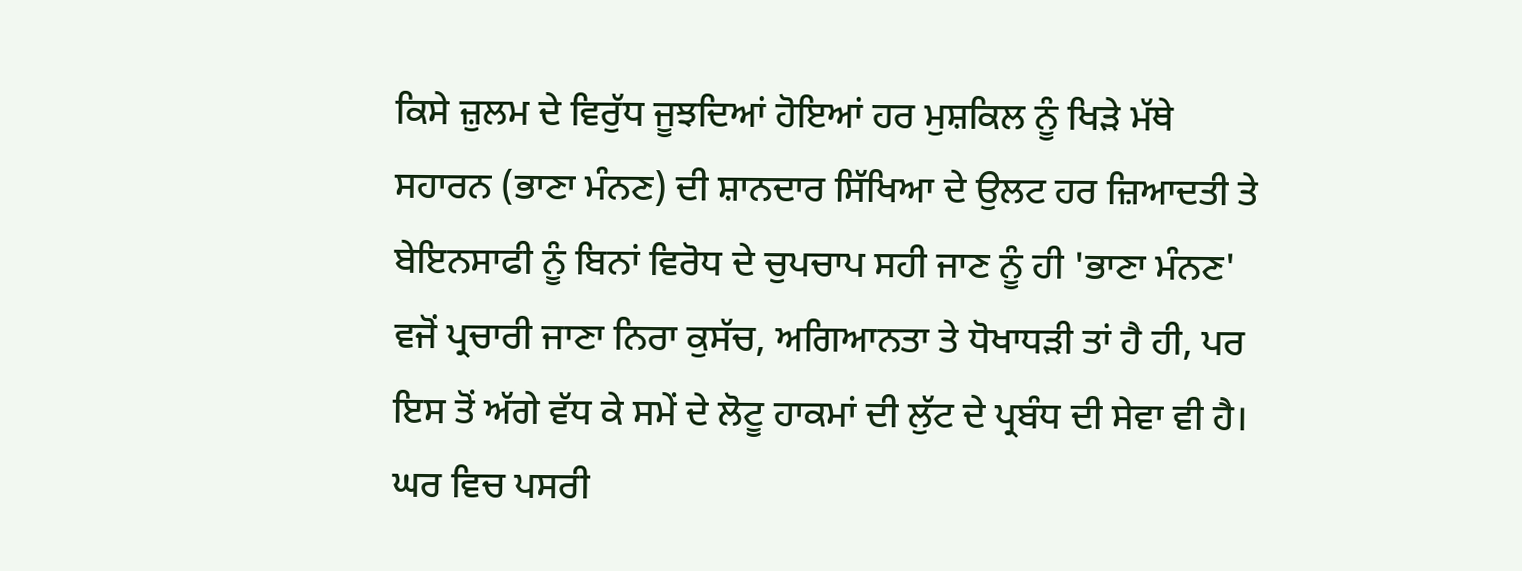ਕਿਸੇ ਜ਼ੁਲਮ ਦੇ ਵਿਰੁੱਧ ਜੂਝਦਿਆਂ ਹੋਇਆਂ ਹਰ ਮੁਸ਼ਕਿਲ ਨੂੰ ਖਿੜੇ ਮੱਥੇ ਸਹਾਰਨ (ਭਾਣਾ ਮੰਨਣ) ਦੀ ਸ਼ਾਨਦਾਰ ਸਿੱਖਿਆ ਦੇ ਉਲਟ ਹਰ ਜ਼ਿਆਦਤੀ ਤੇ ਬੇਇਨਸਾਫੀ ਨੂੰ ਬਿਨਾਂ ਵਿਰੋਧ ਦੇ ਚੁਪਚਾਪ ਸਹੀ ਜਾਣ ਨੂੰ ਹੀ 'ਭਾਣਾ ਮੰਨਣ' ਵਜੋਂ ਪ੍ਰਚਾਰੀ ਜਾਣਾ ਨਿਰਾ ਕੁਸੱਚ, ਅਗਿਆਨਤਾ ਤੇ ਧੋਖਾਧੜੀ ਤਾਂ ਹੈ ਹੀ, ਪਰ ਇਸ ਤੋਂ ਅੱਗੇ ਵੱਧ ਕੇ ਸਮੇਂ ਦੇ ਲੋਟੂ ਹਾਕਮਾਂ ਦੀ ਲੁੱਟ ਦੇ ਪ੍ਰਬੰਧ ਦੀ ਸੇਵਾ ਵੀ ਹੈ।
ਘਰ ਵਿਚ ਪਸਰੀ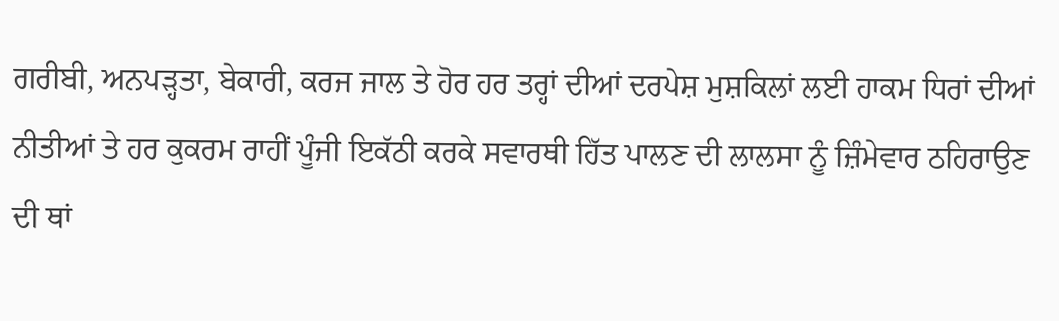ਗਰੀਬੀ, ਅਨਪੜ੍ਹਤਾ, ਬੇਕਾਰੀ, ਕਰਜ ਜਾਲ ਤੇ ਹੋਰ ਹਰ ਤਰ੍ਹਾਂ ਦੀਆਂ ਦਰਪੇਸ਼ ਮੁਸ਼ਕਿਲਾਂ ਲਈ ਹਾਕਮ ਧਿਰਾਂ ਦੀਆਂ ਨੀਤੀਆਂ ਤੇ ਹਰ ਕੁਕਰਮ ਰਾਹੀਂ ਪੂੰਜੀ ਇਕੱਠੀ ਕਰਕੇ ਸਵਾਰਥੀ ਹਿੱਤ ਪਾਲਣ ਦੀ ਲਾਲਸਾ ਨੂੰ ਜ਼ਿੰਮੇਵਾਰ ਠਹਿਰਾਉਣ ਦੀ ਥਾਂ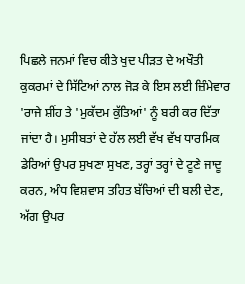ਪਿਛਲੇ ਜਨਮਾਂ ਵਿਚ ਕੀਤੇ ਖੁਦ ਪੀੜਤ ਦੇ ਅਖੌਤੀ ਕੁਕਰਮਾਂ ਦੇ ਸਿੱਟਿਆਂ ਨਾਲ ਜੋੜ ਕੇ ਇਸ ਲਈ ਜ਼ਿੰਮੇਵਾਰ 'ਰਾਜੇ ਸ਼ੀਂਹ ਤੇ 'ਮੁਕੱਦਮ ਕੁੱਤਿਆਂ' ਨੂੰ ਬਰੀ ਕਰ ਦਿੱਤਾ ਜਾਂਦਾ ਹੈ। ਮੁਸੀਬਤਾਂ ਦੇ ਹੱਲ ਲਈ ਵੱਖ ਵੱਖ ਧਾਰਮਿਕ ਡੇਰਿਆਂ ਉਪਰ ਸੁਖਣਾ ਸੁਖਣ, ਤਰ੍ਹਾਂ ਤਰ੍ਹਾਂ ਦੇ ਟੂਣੇ ਜਾਦੂ ਕਰਨ, ਅੰਧ ਵਿਸ਼ਵਾਸ ਤਹਿਤ ਬੱਚਿਆਂ ਦੀ ਬਲੀ ਦੇਣ, ਅੱਗ ਉਪਰ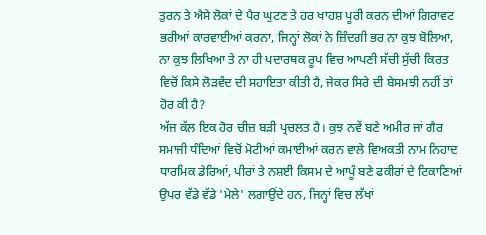ਤੁਰਨ ਤੇ ਐਸੇ ਲੋਕਾਂ ਦੇ ਪੈਰ ਘੁਟਣ ਤੇ ਹਰ ਖਾਹਸ਼ ਪੂਰੀ ਕਰਨ ਦੀਆਂ ਗਿਰਾਵਟ ਭਰੀਆਂ ਕਾਰਵਾਈਆਂ ਕਰਨਾ, ਜਿਨ੍ਹਾਂ ਲੋਕਾਂ ਨੇ ਜ਼ਿੰਦਗੀ ਭਰ ਨਾ ਕੁਝ ਬੋਲਿਆ, ਨਾ ਕੁਝ ਲਿਖਿਆ ਤੇ ਨਾ ਹੀ ਪਦਾਰਥਕ ਰੂਪ ਵਿਚ ਆਪਣੀ ਸੱਚੀ ਸੁੱਚੀ ਕਿਰਤ ਵਿਚੋਂ ਕਿਸੇ ਲੋੜਵੰਦ ਦੀ ਸਹਾਇਤਾ ਕੀਤੀ ਹੈ, ਜੇਕਰ ਸਿਰੇ ਦੀ ਬੇਸਮਝੀ ਨਹੀਂ ਤਾਂ ਹੋਰ ਕੀ ਹੈ?
ਅੱਜ ਕੱਲ ਇਕ ਹੋਰ ਚੀਜ਼ ਬੜੀ ਪ੍ਰਚਲਤ ਹੈ। ਕੁਝ ਨਵੇਂ ਬਣੇ ਅਮੀਰ ਜਾਂ ਗੈਰ ਸਮਾਜੀ ਧੰਦਿਆਂ ਵਿਚੋਂ ਮੋਟੀਆਂ ਕਮਾਈਆਂ ਕਰਨ ਵਾਲੇ ਵਿਅਕਤੀ ਨਾਮ ਨਿਹਾਦ ਧਾਰਮਿਕ ਡੇਰਿਆਂ, ਪੀਰਾਂ ਤੇ ਨਸ਼ਈ ਕਿਸਮ ਦੇ ਆਪੂੰ ਬਣੇ ਫਕੀਰਾਂ ਦੇ ਟਿਕਾਣਿਆਂ ਉਪਰ ਵੱਡੇ ਵੱਡੇ 'ਮੇਲੇ' ਲਗਾਉਂਦੇ ਹਨ, ਜਿਨ੍ਹਾਂ ਵਿਚ ਲੱਖਾਂ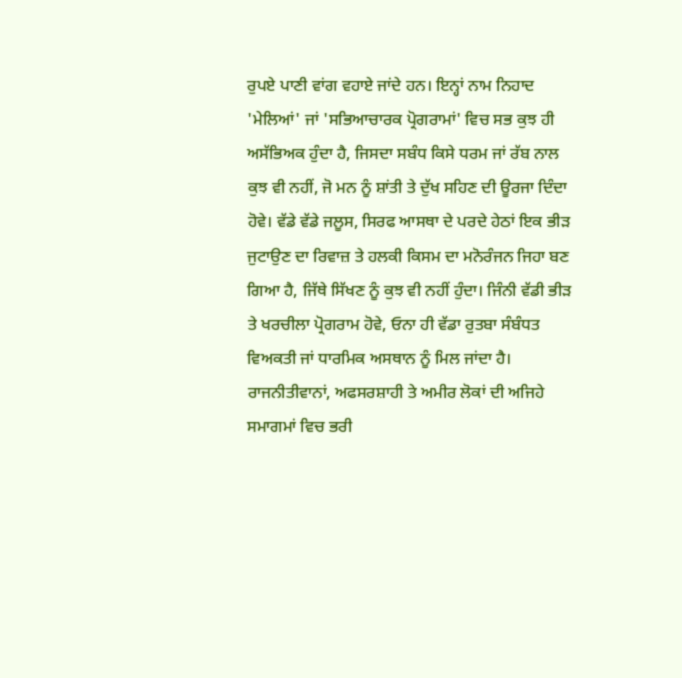ਰੁਪਏ ਪਾਣੀ ਵਾਂਗ ਵਹਾਏ ਜਾਂਦੇ ਹਨ। ਇਨ੍ਹਾਂ ਨਾਮ ਨਿਹਾਦ 'ਮੇਲਿਆਂ' ਜਾਂ 'ਸਭਿਆਚਾਰਕ ਪ੍ਰੋਗਰਾਮਾਂ' ਵਿਚ ਸਭ ਕੁਝ ਹੀ ਅਸੱਭਿਅਕ ਹੁੰਦਾ ਹੈ, ਜਿਸਦਾ ਸਬੰਧ ਕਿਸੇ ਧਰਮ ਜਾਂ ਰੱਬ ਨਾਲ ਕੁਝ ਵੀ ਨਹੀਂ, ਜੋ ਮਨ ਨੂੰ ਸ਼ਾਂਤੀ ਤੇ ਦੁੱਖ ਸਹਿਣ ਦੀ ਊਰਜਾ ਦਿੰਦਾ ਹੋਵੇ। ਵੱਡੇ ਵੱਡੇ ਜਲੂਸ, ਸਿਰਫ ਆਸਥਾ ਦੇ ਪਰਦੇ ਹੇਠਾਂ ਇਕ ਭੀੜ ਜੁਟਾਉਣ ਦਾ ਰਿਵਾਜ਼ ਤੇ ਹਲਕੀ ਕਿਸਮ ਦਾ ਮਨੋਰੰਜਨ ਜਿਹਾ ਬਣ ਗਿਆ ਹੈ, ਜਿੱਥੇ ਸਿੱਖਣ ਨੂੰ ਕੁਝ ਵੀ ਨਹੀਂ ਹੁੰਦਾ। ਜਿੰਨੀ ਵੱਡੀ ਭੀੜ ਤੇ ਖਰਚੀਲਾ ਪ੍ਰੋਗਰਾਮ ਹੋਵੇ, ਓਨਾ ਹੀ ਵੱਡਾ ਰੁਤਬਾ ਸੰਬੰਧਤ ਵਿਅਕਤੀ ਜਾਂ ਧਾਰਮਿਕ ਅਸਥਾਨ ਨੂੰ ਮਿਲ ਜਾਂਦਾ ਹੈ। ਰਾਜਨੀਤੀਵਾਨਾਂ, ਅਫਸਰਸ਼ਾਹੀ ਤੇ ਅਮੀਰ ਲੋਕਾਂ ਦੀ ਅਜਿਹੇ ਸਮਾਗਮਾਂ ਵਿਚ ਭਰੀ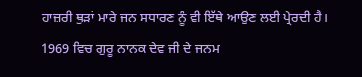ਹਾਜ਼ਰੀ ਥੁੜਾਂ ਮਾਰੇ ਜਨ ਸਧਾਰਣ ਨੂੰ ਵੀ ਇੱਥੇ ਆਉਣ ਲਈ ਪ੍ਰੇਰਦੀ ਹੈ।
1969 ਵਿਚ ਗੁਰੂ ਨਾਨਕ ਦੇਵ ਜੀ ਦੇ ਜਨਮ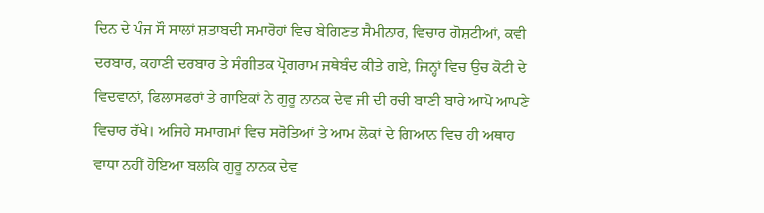ਦਿਨ ਦੇ ਪੰਜ ਸੌ ਸਾਲਾਂ ਸ਼ਤਾਬਦੀ ਸਮਾਰੋਹਾਂ ਵਿਚ ਬੇਗਿਣਤ ਸੈਮੀਨਾਰ, ਵਿਚਾਰ ਗੋਸ਼ਟੀਆਂ, ਕਵੀ ਦਰਬਾਰ, ਕਹਾਣੀ ਦਰਬਾਰ ਤੇ ਸੰਗੀਤਕ ਪ੍ਰੋਗਰਾਮ ਜਥੇਬੰਦ ਕੀਤੇ ਗਏ, ਜਿਨ੍ਹਾਂ ਵਿਚ ਉਚ ਕੋਟੀ ਦੇ ਵਿਦਵਾਨਾਂ, ਫਿਲਾਸਫਰਾਂ ਤੇ ਗਾਇਕਾਂ ਨੇ ਗੁਰੂ ਨਾਨਕ ਦੇਵ ਜੀ ਦੀ ਰਚੀ ਬਾਣੀ ਬਾਰੇ ਆਪੋ ਆਪਣੇ ਵਿਚਾਰ ਰੱਖੇ। ਅਜਿਹੇ ਸਮਾਗਮਾਂ ਵਿਚ ਸਰੋਤਿਆਂ ਤੇ ਆਮ ਲੋਕਾਂ ਦੇ ਗਿਆਨ ਵਿਚ ਹੀ ਅਥਾਹ ਵਾਧਾ ਨਹੀਂ ਹੋਇਆ ਬਲਕਿ ਗੁਰੂ ਨਾਨਕ ਦੇਵ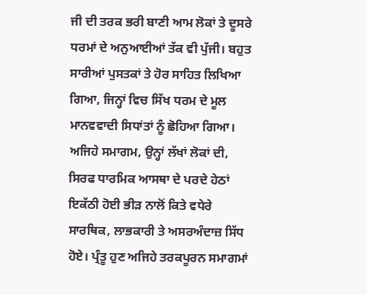ਜੀ ਦੀ ਤਰਕ ਭਰੀ ਬਾਣੀ ਆਮ ਲੋਕਾਂ ਤੇ ਦੂਸਰੇ ਧਰਮਾਂ ਦੇ ਅਨੁਆਈਆਂ ਤੱਕ ਵੀ ਪੁੱਜੀ। ਬਹੁਤ ਸਾਰੀਆਂ ਪੁਸਤਕਾਂ ਤੇ ਹੋਰ ਸਾਹਿਤ ਲਿਖਿਆ ਗਿਆ, ਜਿਨ੍ਹਾਂ ਵਿਚ ਸਿੱਖ ਧਰਮ ਦੇ ਮੂਲ ਮਾਨਵਵਾਦੀ ਸਿਧਾਂਤਾਂ ਨੂੰ ਛੋਹਿਆ ਗਿਆ। ਅਜਿਹੇ ਸਮਾਗਮ, ਉਨ੍ਹਾਂ ਲੱਖਾਂ ਲੋਕਾਂ ਦੀ, ਸਿਰਫ ਧਾਰਮਿਕ ਆਸਥਾ ਦੇ ਪਰਦੇ ਹੇਠਾਂ ਇਕੱਠੀ ਹੋਈ ਭੀੜ ਨਾਲੋਂ ਕਿਤੇ ਵਧੇਰੇ ਸਾਰਥਿਕ, ਲਾਭਕਾਰੀ ਤੇ ਅਸਰਅੰਦਾਜ਼ ਸਿੱਧ ਹੋਏ। ਪ੍ਰੰਤੂ ਹੁਣ ਅਜਿਹੇ ਤਰਕਪੂਰਨ ਸਮਾਗਮਾਂ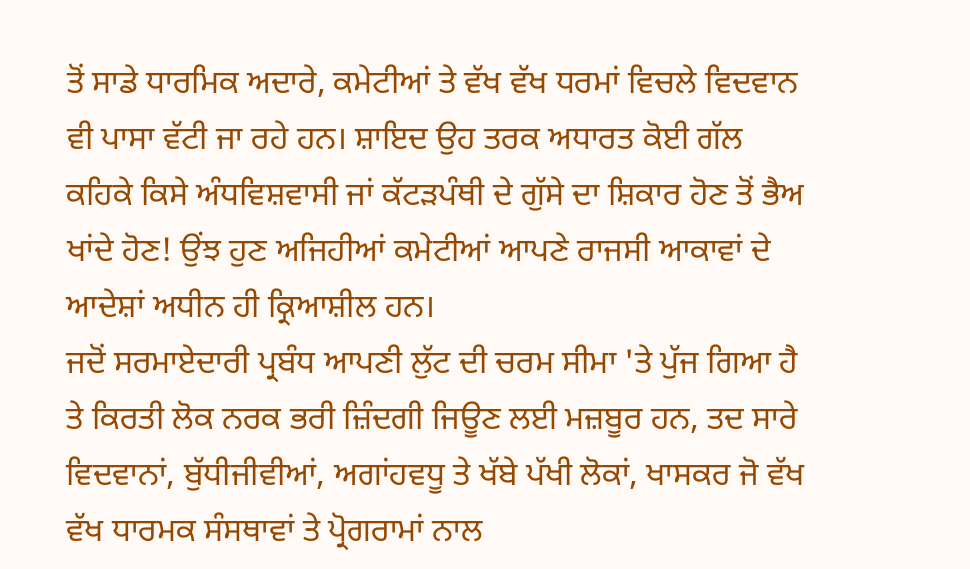ਤੋਂ ਸਾਡੇ ਧਾਰਮਿਕ ਅਦਾਰੇ, ਕਮੇਟੀਆਂ ਤੇ ਵੱਖ ਵੱਖ ਧਰਮਾਂ ਵਿਚਲੇ ਵਿਦਵਾਨ ਵੀ ਪਾਸਾ ਵੱਟੀ ਜਾ ਰਹੇ ਹਨ। ਸ਼ਾਇਦ ਉਹ ਤਰਕ ਅਧਾਰਤ ਕੋਈ ਗੱਲ ਕਹਿਕੇ ਕਿਸੇ ਅੰਧਵਿਸ਼ਵਾਸੀ ਜਾਂ ਕੱਟੜਪੰਥੀ ਦੇ ਗੁੱਸੇ ਦਾ ਸ਼ਿਕਾਰ ਹੋਣ ਤੋਂ ਭੈਅ ਖਾਂਦੇ ਹੋਣ! ਉਂਝ ਹੁਣ ਅਜਿਹੀਆਂ ਕਮੇਟੀਆਂ ਆਪਣੇ ਰਾਜਸੀ ਆਕਾਵਾਂ ਦੇ ਆਦੇਸ਼ਾਂ ਅਧੀਨ ਹੀ ਕ੍ਰਿਆਸ਼ੀਲ ਹਨ।
ਜਦੋਂ ਸਰਮਾਏਦਾਰੀ ਪ੍ਰਬੰਧ ਆਪਣੀ ਲੁੱਟ ਦੀ ਚਰਮ ਸੀਮਾ 'ਤੇ ਪੁੱਜ ਗਿਆ ਹੈ ਤੇ ਕਿਰਤੀ ਲੋਕ ਨਰਕ ਭਰੀ ਜ਼ਿੰਦਗੀ ਜਿਊਣ ਲਈ ਮਜ਼ਬੂਰ ਹਨ, ਤਦ ਸਾਰੇ ਵਿਦਵਾਨਾਂ, ਬੁੱਧੀਜੀਵੀਆਂ, ਅਗਾਂਹਵਧੂ ਤੇ ਖੱਬੇ ਪੱਖੀ ਲੋਕਾਂ, ਖਾਸਕਰ ਜੋ ਵੱਖ ਵੱਖ ਧਾਰਮਕ ਸੰਸਥਾਵਾਂ ਤੇ ਪ੍ਰੋਗਰਾਮਾਂ ਨਾਲ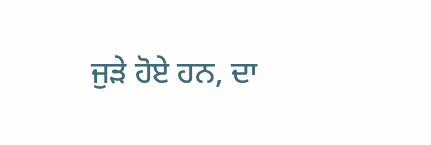ਜੁੜੇ ਹੋਏ ਹਨ, ਦਾ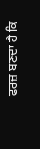ਫਰਜ਼ ਬਣਦਾ ਹੈ ਕਿ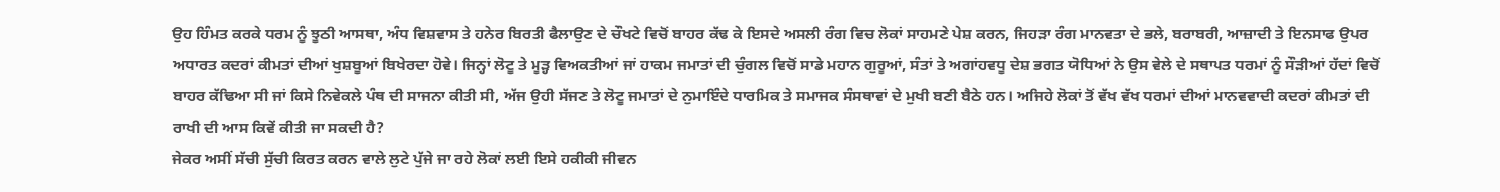ਉਹ ਹਿੰਮਤ ਕਰਕੇ ਧਰਮ ਨੂੰ ਝੂਠੀ ਆਸਥਾ, ਅੰਧ ਵਿਸ਼ਵਾਸ ਤੇ ਹਨੇਰ ਬਿਰਤੀ ਫੈਲਾਉਣ ਦੇ ਚੌਖਟੇ ਵਿਚੋਂ ਬਾਹਰ ਕੱਢ ਕੇ ਇਸਦੇ ਅਸਲੀ ਰੰਗ ਵਿਚ ਲੋਕਾਂ ਸਾਹਮਣੇ ਪੇਸ਼ ਕਰਨ, ਜਿਹੜਾ ਰੰਗ ਮਾਨਵਤਾ ਦੇ ਭਲੇ, ਬਰਾਬਰੀ, ਆਜ਼ਾਦੀ ਤੇ ਇਨਸਾਫ ਉਪਰ ਅਧਾਰਤ ਕਦਰਾਂ ਕੀਮਤਾਂ ਦੀਆਂ ਖੁਸ਼ਬੂਆਂ ਬਿਖੇਰਦਾ ਹੋਵੇ। ਜਿਨ੍ਹਾਂ ਲੋਟੂ ਤੇ ਮੂੜ੍ਹ ਵਿਅਕਤੀਆਂ ਜਾਂ ਹਾਕਮ ਜਮਾਤਾਂ ਦੀ ਚੁੰਗਲ ਵਿਚੋਂ ਸਾਡੇ ਮਹਾਨ ਗੁਰੂਆਂ, ਸੰਤਾਂ ਤੇ ਅਗਾਂਹਵਧੂ ਦੇਸ਼ ਭਗਤ ਯੋਧਿਆਂ ਨੇ ਉਸ ਵੇਲੇ ਦੇ ਸਥਾਪਤ ਧਰਮਾਂ ਨੂੰ ਸੌੜੀਆਂ ਹੱਦਾਂ ਵਿਚੋਂ ਬਾਹਰ ਕੱਢਿਆ ਸੀ ਜਾਂ ਕਿਸੇ ਨਿਵੇਕਲੇ ਪੰਥ ਦੀ ਸਾਜਨਾ ਕੀਤੀ ਸੀ, ਅੱਜ ਉਹੀ ਸੱਜਣ ਤੇ ਲੋਟੂ ਜਮਾਤਾਂ ਦੇ ਨੁਮਾਇੰਦੇ ਧਾਰਮਿਕ ਤੇ ਸਮਾਜਕ ਸੰਸਥਾਵਾਂ ਦੇ ਮੁਖੀ ਬਣੀ ਬੈਠੇ ਹਨ। ਅਜਿਹੇ ਲੋਕਾਂ ਤੋਂ ਵੱਖ ਵੱਖ ਧਰਮਾਂ ਦੀਆਂ ਮਾਨਵਵਾਦੀ ਕਦਰਾਂ ਕੀਮਤਾਂ ਦੀ ਰਾਖੀ ਦੀ ਆਸ ਕਿਵੇਂ ਕੀਤੀ ਜਾ ਸਕਦੀ ਹੈ?
ਜੇਕਰ ਅਸੀਂ ਸੱਚੀ ਸੁੱਚੀ ਕਿਰਤ ਕਰਨ ਵਾਲੇ ਲੁਟੇ ਪੁੱਜੇ ਜਾ ਰਹੇ ਲੋਕਾਂ ਲਈ ਇਸੇ ਹਕੀਕੀ ਜੀਵਨ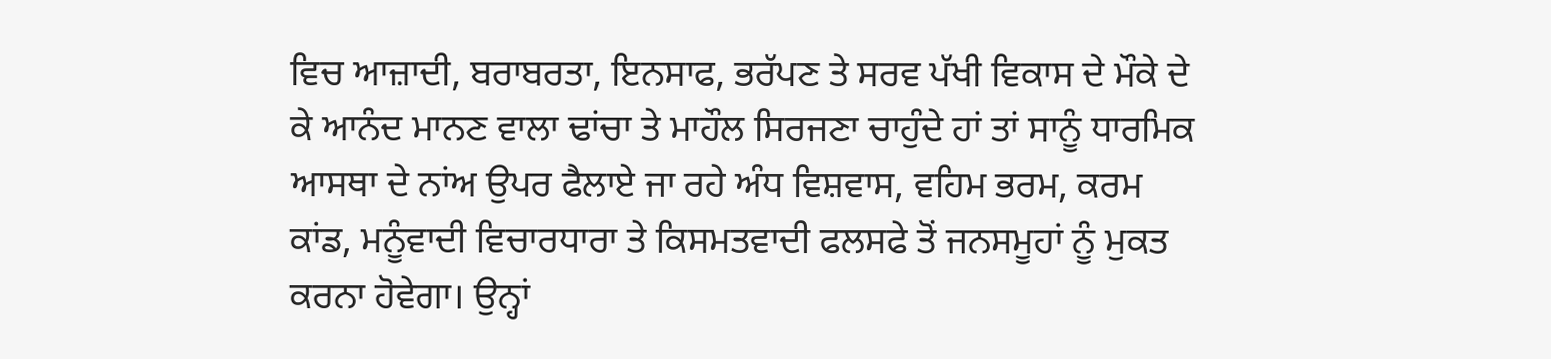ਵਿਚ ਆਜ਼ਾਦੀ, ਬਰਾਬਰਤਾ, ਇਨਸਾਫ, ਭਰੱਪਣ ਤੇ ਸਰਵ ਪੱਖੀ ਵਿਕਾਸ ਦੇ ਮੌਕੇ ਦੇ ਕੇ ਆਨੰਦ ਮਾਨਣ ਵਾਲਾ ਢਾਂਚਾ ਤੇ ਮਾਹੌਲ ਸਿਰਜਣਾ ਚਾਹੁੰਦੇ ਹਾਂ ਤਾਂ ਸਾਨੂੰ ਧਾਰਮਿਕ ਆਸਥਾ ਦੇ ਨਾਂਅ ਉਪਰ ਫੈਲਾਏ ਜਾ ਰਹੇ ਅੰਧ ਵਿਸ਼ਵਾਸ, ਵਹਿਮ ਭਰਮ, ਕਰਮ ਕਾਂਡ, ਮਨੂੰਵਾਦੀ ਵਿਚਾਰਧਾਰਾ ਤੇ ਕਿਸਮਤਵਾਦੀ ਫਲਸਫੇ ਤੋਂ ਜਨਸਮੂਹਾਂ ਨੂੰ ਮੁਕਤ ਕਰਨਾ ਹੋਵੇਗਾ। ਉਨ੍ਹਾਂ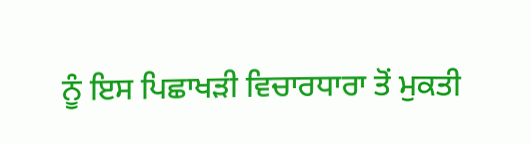ਨੂੰ ਇਸ ਪਿਛਾਖੜੀ ਵਿਚਾਰਧਾਰਾ ਤੋਂ ਮੁਕਤੀ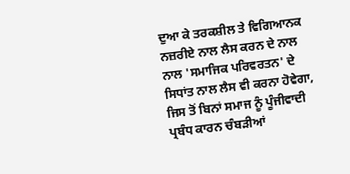ਦੁਆ ਕੇ ਤਰਕਸ਼ੀਲ ਤੇ ਵਿਗਿਆਨਕ ਨਜ਼ਰੀਏ ਨਾਲ ਲੈਸ ਕਰਨ ਦੇ ਨਾਲ ਨਾਲ 'ਸਮਾਜਿਕ ਪਰਿਵਰਤਨ' ਦੇ ਸਿਧਾਂਤ ਨਾਲ ਲੈਸ ਵੀ ਕਰਨਾ ਹੋਵੇਗਾ, ਜਿਸ ਤੋਂ ਬਿਨਾਂ ਸਮਾਜ ਨੂੰ ਪੂੰਜੀਵਾਦੀ ਪ੍ਰਬੰਧ ਕਾਰਨ ਚੰਬੜੀਆਂ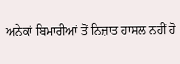ਅਨੇਕਾਂ ਬਿਮਾਰੀਆਂ ਤੋਂ ਨਿਜ਼ਾਤ ਹਾਸਲ ਨਹੀਂ ਹੋ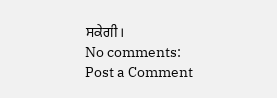ਸਕੇਗੀ।
No comments:
Post a Comment